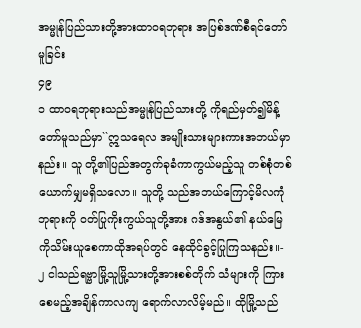အမ္မုန်ပြည်သားတို့အားထာဝရဘုရား အပြစ်ဒဏ်စီရင်တော်မူခြင်း
၄၉
၁ ထာဝရဘုရားသည်အမ္မုန်ပြည်သားတို့ ကိုရည်မှတ်၍မိန့်တော်မူသည်မှာ``ဣသရေလ အမျိုးသားများကားအဘယ်မှာနည်း။ သူ တို့၏ပြည်အတွက်ခုခံကာကွယ်မည့်သူ တစ်စုံတစ်ယောက်မျှမရှိသလော။ သူတို့ သည်အဘယ်ကြောင့်မိလကုံဘုရားကို ဝတ်ပြုကိုးကွယ်သူတို့အား ဂဒ်အနွယ်၏ နယ်မြေကိုသိမ်းယူစေကာထိုအရပ်တွင် နေထိုင်ခွင့်ပြုကြသနည်း။-
၂ ငါသည်ရဗ္ဗာမြို့သူမြို့သားတို့အားစစ်တိုက် သံများကို ကြားစေမည့်အချိန်ကာလကျ ရောက်လာလိမ့်မည်။ ထိုမြို့သည်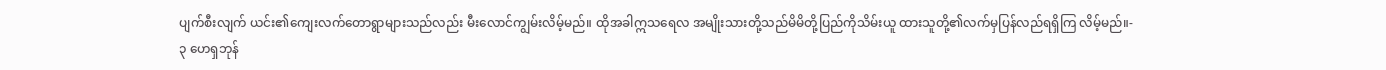ပျက်စီးလျက် ယင်း၏ကျေးလက်တောရွာများသည်လည်း မီးလောင်ကျွမ်းလိမ့်မည်။ ထိုအခါဣသရေလ အမျိုးသားတို့သည်မိမိတို့ပြည်ကိုသိမ်းယူ ထားသူတို့၏လက်မှပြန်လည်ရရှိကြ လိမ့်မည်။-
၃ ဟေရှဘုန်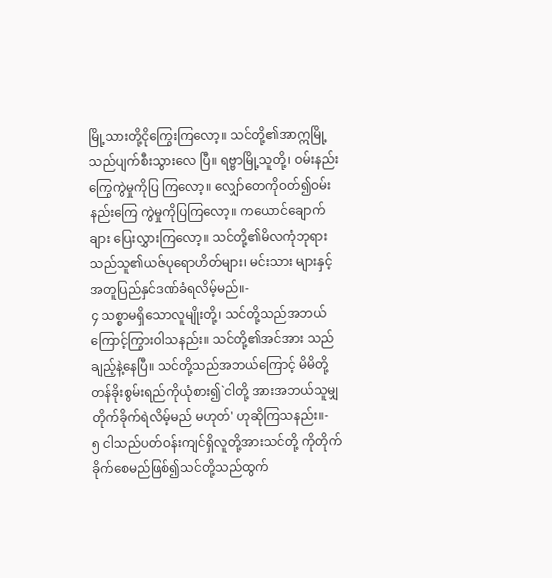မြို့သားတို့ငိုကြွေးကြလော့။ သင်တို့၏အာဣမြို့သည်ပျက်စီးသွားလေ ပြီ။ ရဗ္ဗာမြို့သူတို့၊ ဝမ်းနည်းကြွေကွဲမှုကိုပြ ကြလော့။ လျှော်တေကိုဝတ်၍ဝမ်းနည်းကြေ ကွဲမှုကိုပြကြလော့။ ကယောင်ချောက်ချား ပြေးလွှားကြလော့။ သင်တို့၏မိလကုံဘုရား သည်သူ၏ယဇ်ပုရောဟိတ်များ၊ မင်းသား များနှင့်အတူပြည်နှင်ဒဏ်ခံရလိမ့်မည်။-
၄ သစ္စာမရှိသောလူမျိုးတို့၊ သင်တို့သည်အဘယ် ကြောင့်ကြွားဝါသနည်း။ သင်တို့၏အင်အား သည်ချည့်နဲ့နေပြီ။ သင်တို့သည်အဘယ်ကြောင့် မိမိတို့တန်ခိုးစွမ်းရည်ကိုယုံစား၍`ငါတို့ အားအဘယ်သူမျှတိုက်ခိုက်ရဲလိမ့်မည် မဟုတ်' ဟုဆိုကြသနည်း။-
၅ ငါသည်ပတ်ဝန်းကျင်ရှိလူတို့အားသင်တို့ ကိုတိုက်ခိုက်စေမည်ဖြစ်၍သင်တို့သည်ထွက်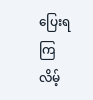ပြေးရကြလိမ့်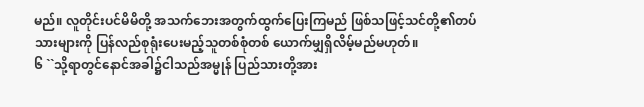မည်။ လူတိုင်းပင်မိမိတို့ အသက်ဘေးအတွက်ထွက်ပြေးကြမည် ဖြစ်သဖြင့်သင်တို့၏တပ်သားများကို ပြန်လည်စုရုံးပေးမည့်သူတစ်စုံတစ် ယောက်မျှရှိလိမ့်မည်မဟုတ်။
၆ ``သို့ရာတွင်နောင်အခါ၌ငါသည်အမ္မုန် ပြည်သားတို့အား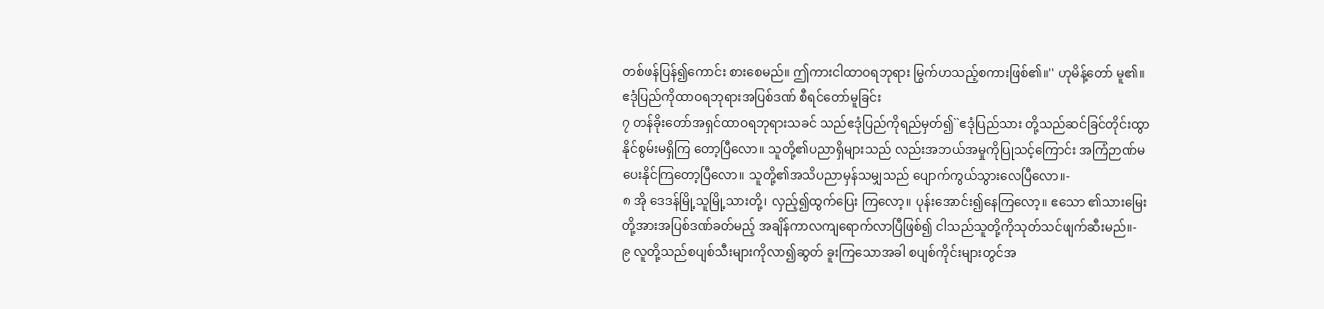တစ်ဖန်ပြန်၍ကောင်း စားစေမည်။ ဤကားငါထာဝရဘုရား မြွက်ဟသည့်စကားဖြစ်၏။'' ဟုမိန့်တော် မူ၏။
ဧဒုံပြည်ကိုထာဝရဘုရားအပြစ်ဒဏ် စီရင်တော်မူခြင်း
၇ တန်ခိုးတော်အရှင်ထာဝရဘုရားသခင် သည်ဧဒုံပြည်ကိုရည်မှတ်၍``ဧဒုံပြည်သား တို့သည်ဆင်ခြင်တိုင်းထွာနိုင်စွမ်းမရှိကြ တော့ပြီလော။ သူတို့၏ပညာရှိများသည် လည်းအဘယ်အမှုကိုပြုသင့်ကြောင်း အကြံဉာဏ်မပေးနိုင်ကြတော့ပြီလော။ သူတို့၏အသိပညာမှန်သမျှသည် ပျောက်ကွယ်သွားလေပြီလော။-
၈ အို ဒေဒန်မြို့သူမြို့သားတို့၊ လှည့်၍ထွက်ပြေး ကြလော့။ ပုန်းအောင်း၍နေကြလော့။ ဧသော ၏သားမြေးတို့အားအပြစ်ဒဏ်ခတ်မည့် အချိန်ကာလကျရောက်လာပြီဖြစ်၍ ငါသည်သူတို့ကိုသုတ်သင်ဖျက်ဆီးမည်။-
၉ လူတို့သည်စပျစ်သီးများကိုလာ၍ဆွတ် ခူးကြသောအခါ စပျစ်ကိုင်းများတွင်အ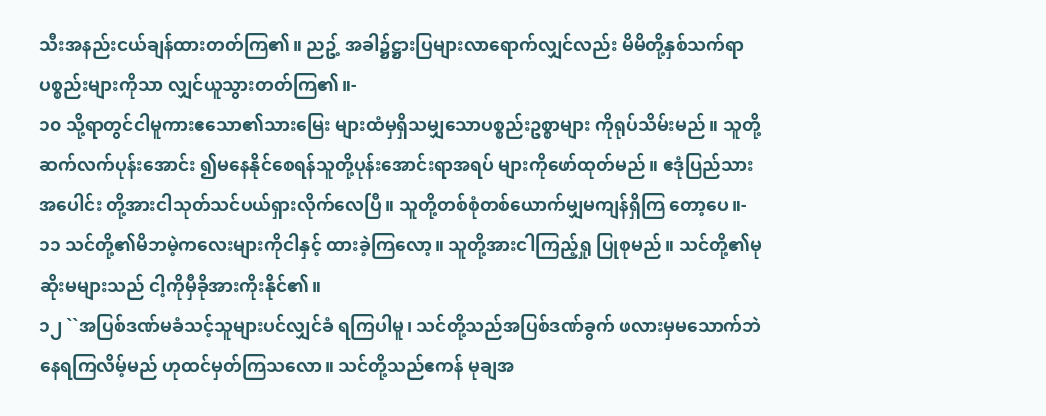သီးအနည်းငယ်ချန်ထားတတ်ကြ၏။ ညဥ့် အခါ၌ဋ္ဌားပြများလာရောက်လျှင်လည်း မိမိတို့နှစ်သက်ရာပစ္စည်းများကိုသာ လျှင်ယူသွားတတ်ကြ၏။-
၁၀ သို့ရာတွင်ငါမူကားဧသော၏သားမြေး များထံမှရှိသမျှသောပစ္စည်းဥစ္စာများ ကိုရုပ်သိမ်းမည်။ သူတို့ဆက်လက်ပုန်းအောင်း ၍မနေနိုင်စေရန်သူတို့ပုန်းအောင်းရာအရပ် များကိုဖော်ထုတ်မည်။ ဧဒုံပြည်သားအပေါင်း တို့အားငါသုတ်သင်ပယ်ရှားလိုက်လေပြီ။ သူတို့တစ်စုံတစ်ယောက်မျှမကျန်ရှိကြ တော့ပေ။-
၁၁ သင်တို့၏မိဘမဲ့ကလေးများကိုငါနှင့် ထားခဲ့ကြလော့။ သူတို့အားငါကြည့်ရှု ပြုစုမည်။ သင်တို့၏မုဆိုးမများသည် ငါ့ကိုမှီခိုအားကိုးနိုင်၏။
၁၂ ``အပြစ်ဒဏ်မခံသင့်သူများပင်လျှင်ခံ ရကြပါမူ၊ သင်တို့သည်အပြစ်ဒဏ်ခွက် ဖလားမှမသောက်ဘဲနေရကြလိမ့်မည် ဟုထင်မှတ်ကြသလော။ သင်တို့သည်ဧကန် မုချအ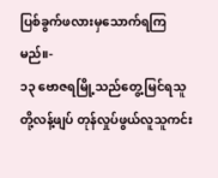ပြစ်ခွက်ဖလားမှသောက်ရကြ မည်။-
၁၃ ဗောဇရမြို့သည်တွေ့မြင်ရသူတို့လန့်ဖျပ် တုန်လှုပ်ဖွယ်လူသူကင်း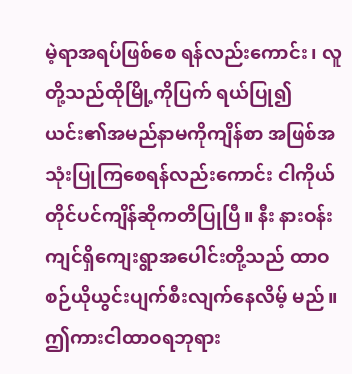မဲ့ရာအရပ်ဖြစ်စေ ရန်လည်းကောင်း၊ လူတို့သည်ထိုမြို့ကိုပြက် ရယ်ပြု၍ယင်း၏အမည်နာမကိုကျိန်စာ အဖြစ်အသုံးပြုကြစေရန်လည်းကောင်း ငါကိုယ်တိုင်ပင်ကျိန်ဆိုကတိပြုပြီ။ နီး နားဝန်းကျင်ရှိကျေးရွာအပေါင်းတို့သည် ထာဝစဉ်ယိုယွင်းပျက်စီးလျက်နေလိမ့် မည်။ ဤကားငါထာဝရဘုရား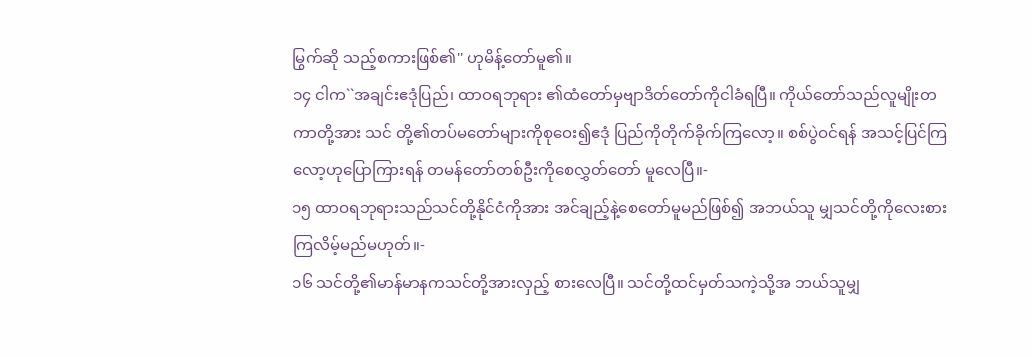မြွက်ဆို သည့်စကားဖြစ်၏'' ဟုမိန့်တော်မူ၏။
၁၄ ငါက``အချင်းဧဒုံပြည်၊ ထာဝရဘုရား ၏ထံတော်မှဗျာဒိတ်တော်ကိုငါခံရပြီ။ ကိုယ်တော်သည်လူမျိုးတကာတို့အား သင် တို့၏တပ်မတော်များကိုစုဝေး၍ဧဒုံ ပြည်ကိုတိုက်ခိုက်ကြလော့။ စစ်ပွဲဝင်ရန် အသင့်ပြင်ကြလော့ဟုပြောကြားရန် တမန်တော်တစ်ဦးကိုစေလွှတ်တော် မူလေပြီ။-
၁၅ ထာဝရဘုရားသည်သင်တို့နိုင်ငံကိုအား အင်ချည့်နဲ့စေတော်မူမည်ဖြစ်၍ အဘယ်သူ မျှသင်တို့ကိုလေးစားကြလိမ့်မည်မဟုတ်။-
၁၆ သင်တို့၏မာန်မာနကသင်တို့အားလှည့် စားလေပြီ။ သင်တို့ထင်မှတ်သကဲ့သို့အ ဘယ်သူမျှ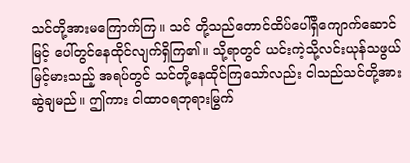သင်တို့အားမကြောက်ကြ။ သင် တို့သည်တောင်ထိပ်ပေါ်ရှိကျောက်ဆောင်မြင့် ပေါ်တွင်နေထိုင်လျက်ရှိကြ၏။ သို့ရာတွင် ယင်းကဲ့သို့လင်းယုန်သဖွယ်မြင့်မားသည့် အရပ်တွင် သင်တို့နေထိုင်ကြသော်လည်း ငါသည်သင်တို့အားဆွဲချမည်။ ဤကား ငါထာဝရဘုရားမြွက်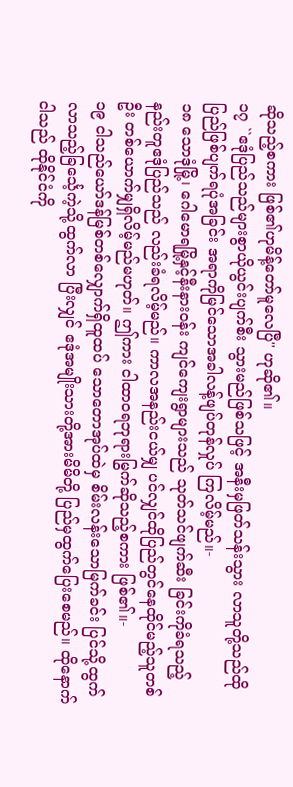ဆိုသည့်စကား ဖြစ်၏ဟုမိန့်တော်မူလေပြီ'' ဟုဆို၏။
၁၇ ``ဧဒုံပြည်သည်များစွာယိုယွင်းပျက်စီး သွားမည်ဖြစ်သဖြင့် အနီးမှဖြတ်သန်းသွား လာသူတို့သည်ထိုပြည်ဖြစ်ပျက်ရပုံအခြင်း အရာကိုမြင်သောအခါလန့်ဖျပ်တုန်လှုပ် ကြလိမ့်မည်။-
၁၈ သောဒုံမြို့၊ ဂေါမောရမြို့နှင့်နီးနားဝန်း ကျင်ကျေးရွာများသည် သုတ်သင်ဖျက်ဆီး ခြင်းကိုခံရသည့်နည်းတူဧဒုံပြည်သည် လည်းခံရလိမ့်မည်။ ကာလအနည်းငယ်မျှ ပင်လျှင်ထိုပြည်တွင်နေထိုင်မည့်သူတစ်ဦး တစ်ယောက်မျှရှိလိမ့်မည်မဟုတ်။ ဤကား ငါထာဝရဘုရားမြွက်ဆိုသည့်စကား ဖြစ်၏။-
၁၉ ငါသည်ယော်ဒန်မြစ်တစ်လျှောက်ရှိထူထပ် သောတောအုပ်ထဲမှ စိမ်းလန်းသောမြက်ခင်း ပြင်သို့ထွက်လာသည့်ခြင်္သေ့ကဲ့သို့ထွက်လာ ပြီးလျှင် ဧဒုံအမျိုးသားတို့အားမိမိတို့ ပြည်မှထွက်ပြေးစေမည်။ ထိုနောက်ငါသည် ထိုနိုင်ငံကို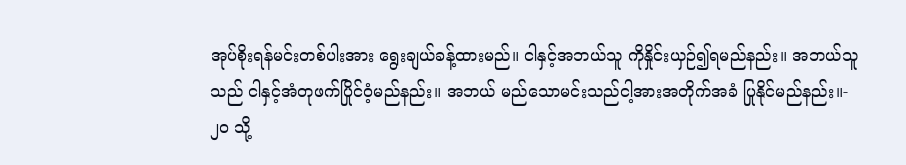အုပ်စိုးရန်မင်းတစ်ပါးအား ရွေးချယ်ခန့်ထားမည်။ ငါနှင့်အဘယ်သူ ကိုနှိုင်းယှဉ်၍ရမည်နည်း။ အဘယ်သူသည် ငါနှင့်အံတုဖက်ပြိုင်ဝံ့မည်နည်း။ အဘယ် မည်သောမင်းသည်ငါ့အားအတိုက်အခံ ပြုနိုင်မည်နည်း။-
၂၀ သို့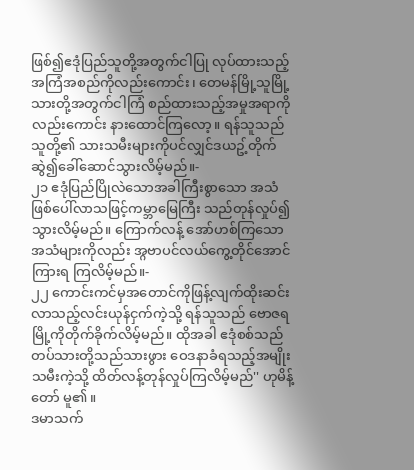ဖြစ်၍ဧဒုံပြည်သူတို့အတွက်ငါပြု လုပ်ထားသည့်အကြံအစည်ကိုလည်းကောင်း၊ တေမန်မြို့သူမြို့သားတို့အတွက်ငါကြံ စည်ထားသည့်အမှုအရာကိုလည်းကောင်း နားထောင်ကြလော့။ ရန်သူသည်သူတို့၏ သားသမီးများကိုပင်လျှင်ဒယဥ့်တိုက် ဆွဲ၍ခေါ်ဆောင်သွားလိမ့်မည်။-
၂၁ ဧဒုံပြည်ပြိုလဲသောအခါကြီးစွာသော အသံဖြစ်ပေါ်လာသဖြင့်ကမ္ဘာမြေကြီး သည်တုန်လှုပ်၍သွားလိမ့်မည်။ ကြောက်လန့် အော်ဟစ်ကြသောအသံများကိုလည်း အ္ဂဗာပင်လယ်ကွေ့တိုင်အောင်ကြားရ ကြလိမ့်မည်။-
၂၂ ကောင်းကင်မှအတောင်ကိုဖြန့်လျက်ထိုးဆင်း လာသည့်လင်းယုန်ငှက်ကဲ့သို့ ရန်သူသည် ဗောဇရမြို့ကိုတိုက်ခိုက်လိမ့်မည်။ ထိုအခါ ဧဒုံစစ်သည်တပ်သားတို့သည်သားဖွား ဝေဒနာခံရသည့်အမျိုးသမီးကဲ့သို့ ထိတ်လန့်တုန်လှုပ်ကြလိမ့်မည်'' ဟုမိန့်တော် မူ၏။
ဒမာသက်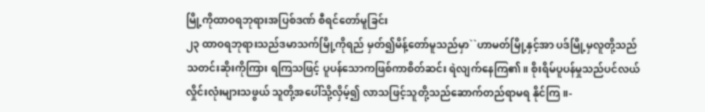မြို့ကိုထာဝရဘုရားအပြစ်ဒဏ် စီရင်တော်မူခြင်း
၂၃ ထာဝရဘုရားသည်ဒမာသက်မြို့ကိုရည် မှတ်၍မိန့်တော်မူသည်မှာ``ဟာမတ်မြို့နှင့်အာ ပဒ်မြို့မှလူတို့သည်သတင်းဆိုးကိုကြား ရကြသဖြင့် ပူပန်သောကဖြစ်ကာစိတ်ဆင်း ရဲလျက်နေကြ၏။ စိုးရိမ်ပူပန်မှုသည်ပင်လယ် လှိုင်းလုံးများသဖွယ် သူတို့အပေါ်သို့လှိမ့်၍ လာသဖြင့်သူတို့သည်ဆောက်တည်ရာမရ နိုင်ကြ။-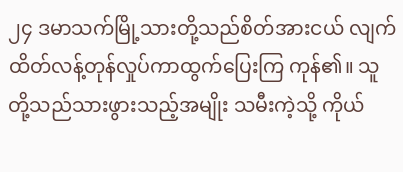၂၄ ဒမာသက်မြို့သားတို့သည်စိတ်အားငယ် လျက်ထိတ်လန့်တုန်လှုပ်ကာထွက်ပြေးကြ ကုန်၏။ သူတို့သည်သားဖွားသည့်အမျိုး သမီးကဲ့သို့ ကိုယ်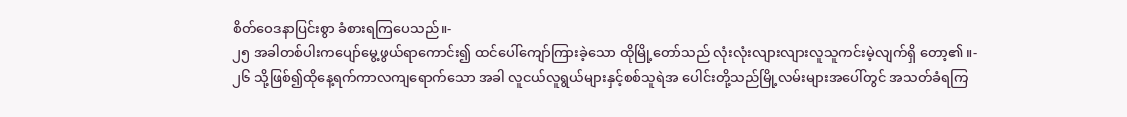စိတ်ဝေဒနာပြင်းစွာ ခံစားရကြပေသည်။-
၂၅ အခါတစ်ပါးကပျော်မွေ့ဖွယ်ရာကောင်း၍ ထင်ပေါ်ကျော်ကြားခဲ့သော ထိုမြို့တော်သည် လုံးလုံးလျားလျားလူသူကင်းမဲ့လျက်ရှိ တော့၏။-
၂၆ သို့ဖြစ်၍ထိုနေ့ရက်ကာလကျရောက်သော အခါ လူငယ်လူရွယ်များနှင့်စစ်သူရဲအ ပေါင်းတို့သည်မြို့လမ်းများအပေါ်တွင် အသတ်ခံရကြ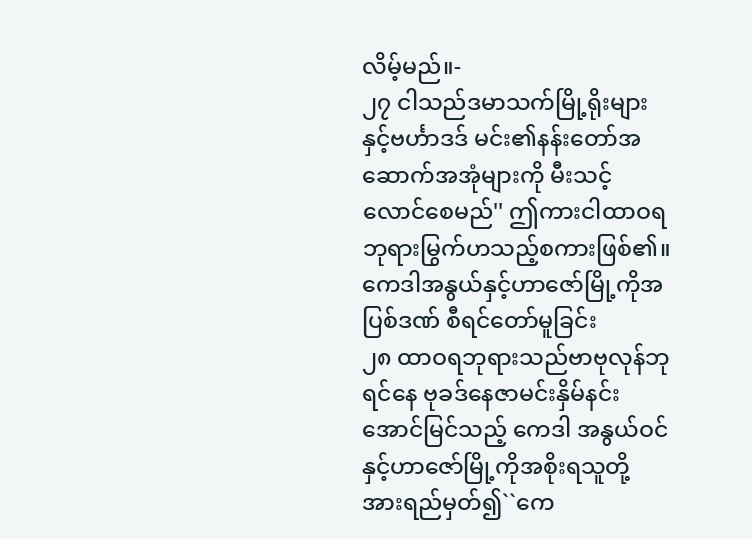လိမ့်မည်။-
၂၇ ငါသည်ဒမာသက်မြို့ရိုးများနှင့်ဗင်္ဟာဒဒ် မင်း၏နန်းတော်အဆောက်အအုံများကို မီးသင့်လောင်စေမည်'' ဤကားငါထာဝရ ဘုရားမြွက်ဟသည့်စကားဖြစ်၏။
ကေဒါအနွယ်နှင့်ဟာဇော်မြို့ကိုအပြစ်ဒဏ် စီရင်တော်မူခြင်း
၂၈ ထာဝရဘုရားသည်ဗာဗုလုန်ဘုရင်နေ ဗုခဒ်နေဇာမင်းနှိမ်နင်းအောင်မြင်သည့် ကေဒါ အနွယ်ဝင်နှင့်ဟာဇော်မြို့ကိုအစိုးရသူတို့ အားရည်မှတ်၍``ကေ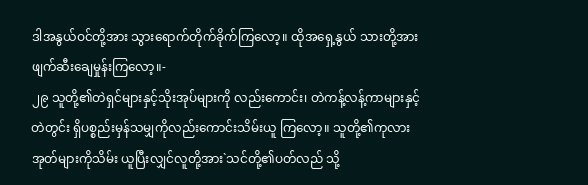ဒါအနွယ်ဝင်တို့အား သွားရောက်တိုက်ခိုက်ကြလော့။ ထိုအရှေ့နွယ် သားတို့အားဖျက်ဆီးချေမှုန်းကြလော့။-
၂၉ သူတို့၏တဲရှင်များနှင့်သိုးအုပ်များကို လည်းကောင်း၊ တဲကန့်လန့်ကာများနှင့်တဲတွင်း ရှိပစ္စည်းမှန်သမျှကိုလည်းကောင်းသိမ်းယူ ကြလော့။ သူတို့၏ကုလားအုတ်များကိုသိမ်း ယူပြီးလျှင်လူတို့အား`သင်တို့၏ပတ်လည် သို့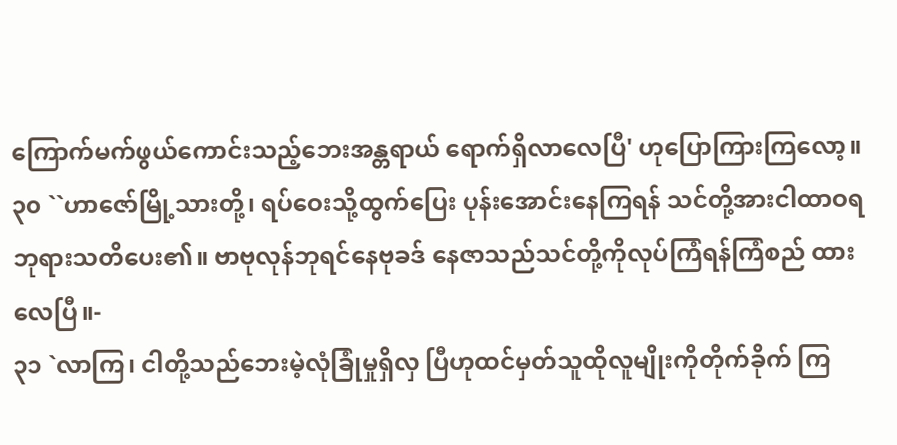ကြောက်မက်ဖွယ်ကောင်းသည့်ဘေးအန္တရာယ် ရောက်ရှိလာလေပြီ' ဟုပြောကြားကြလော့။
၃၀ ``ဟာဇော်မြို့သားတို့၊ ရပ်ဝေးသို့ထွက်ပြေး ပုန်းအောင်းနေကြရန် သင်တို့အားငါထာဝရ ဘုရားသတိပေး၏။ ဗာဗုလုန်ဘုရင်နေဗုခဒ် နေဇာသည်သင်တို့ကိုလုပ်ကြံရန်ကြံစည် ထားလေပြီ။-
၃၁ `လာကြ၊ ငါတို့သည်ဘေးမဲ့လုံခြုံမှုရှိလှ ပြီဟုထင်မှတ်သူထိုလူမျိုးကိုတိုက်ခိုက် ကြ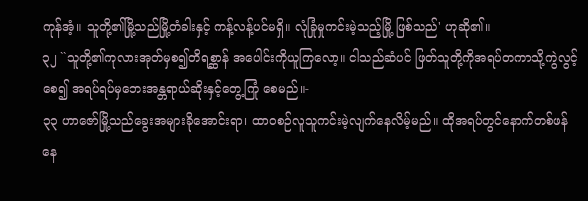ကုန်အံ့။ သူတို့၏မြို့သည်မြို့တံခါးနှင့် ကန့်လန့်ပင်မရှိ။ လုံခြုံမှုကင်းမဲ့သည့်မြို့ ဖြစ်သည်' ဟုဆို၏။
၃၂ ``သူတို့၏ကုလားအုတ်မှစ၍တိရစ္ဆာန် အပေါင်းကိုယူကြလော့။ ငါသည်ဆံပင် ဖြတ်သူတို့ကိုအရပ်တကာသို့ကွဲလွင့်စေ၍ အရပ်ရပ်မှဘေးအန္တရာယ်ဆိုးနှင့်တွေ့ကြုံ စေမည်။-
၃၃ ဟာဇော်မြို့သည်ခွေးအများခိုအောင်းရာ၊ ထာဝစဉ်လူသူကင်းမဲ့လျက်နေလိမ့်မည်။ ထိုအရပ်တွင်နောက်တစ်ဖန်နေ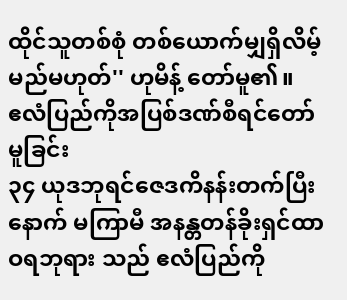ထိုင်သူတစ်စုံ တစ်ယောက်မျှရှိလိမ့်မည်မဟုတ်'' ဟုမိန့် တော်မူ၏။
ဧလံပြည်ကိုအပြစ်ဒဏ်စီရင်တော်မူခြင်း
၃၄ ယုဒဘုရင်ဇေဒကိနန်းတက်ပြီးနောက် မကြာမီ အနန္တတန်ခိုးရှင်ထာဝရဘုရား သည် ဧလံပြည်ကို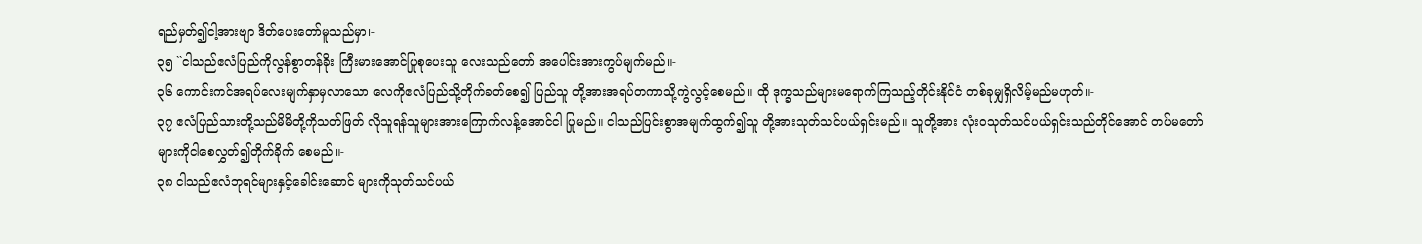ရည်မှတ်၍ငါ့အားဗျာ ဒိတ်ပေးတော်မူသည်မှာ၊-
၃၅ ``ငါသည်ဧလံပြည်ကိုလွန်စွာတန်ခိုး ကြီးမားအောင်ပြုစုပေးသူ လေးသည်တော် အပေါင်းအားကွပ်မျက်မည်။-
၃၆ ကောင်းကင်အရပ်လေးမျက်နှာမှလာသော လေကိုဧလံပြည်သို့တိုက်ခတ်စေ၍ ပြည်သူ တို့အားအရပ်တကာသို့ကွဲလွင့်စေမည်။ ထို ဒုက္ခသည်များမရောက်ကြသည့်တိုင်းနိုင်ငံ တစ်ခုမျှရှိလိမ့်မည်မဟုတ်။-
၃၇ ဧလံပြည်သားတို့သည်မိမိတို့ကိုသတ်ဖြတ် လိုသူရန်သူများအားကြောက်လန့်အောင်ငါ ပြုမည်။ ငါသည်ပြင်းစွာအမျက်ထွက်၍သူ တို့အားသုတ်သင်ပယ်ရှင်းမည်။ သူတို့အား လုံးဝသုတ်သင်ပယ်ရှင်းသည်တိုင်အောင် တပ်မတော်များကိုငါစေလွှတ်၍တိုက်ခိုက် စေမည်။-
၃၈ ငါသည်ဧလံဘုရင်များနှင့်ခေါင်းဆောင် များကိုသုတ်သင်ပယ်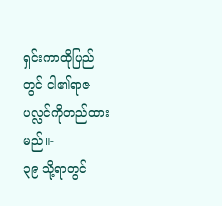ရှင်းကာထိုပြည်တွင် ငါ၏ရာဇပလ္လင်ကိုတည်ထားမည်။-
၃၉ သို့ရာတွင်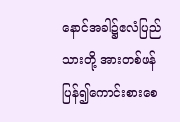နောင်အခါ၌ဧလံပြည်သားတို့ အားတစ်ဖန်ပြန်၍ကောင်းစားစေ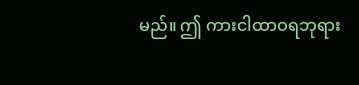မည်။ ဤ ကားငါထာဝရဘုရား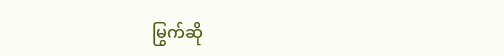မြွက်ဆို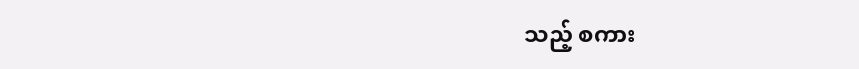သည့် စကား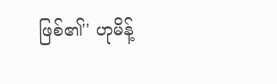ဖြစ်၏'' ဟုမိန့်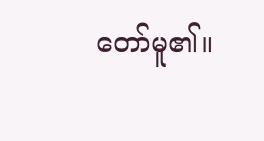တော်မူ၏။